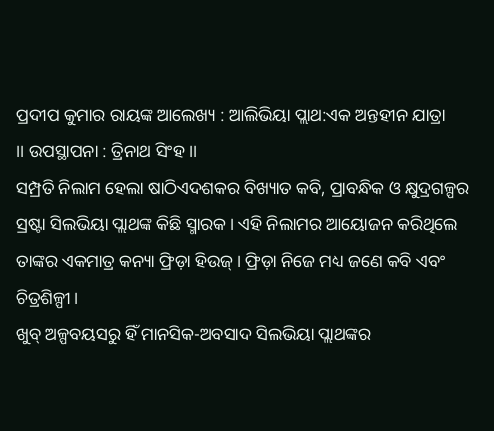ପ୍ରଦୀପ କୁମାର ରାୟଙ୍କ ଆଲେଖ୍ୟ : ଆଲିଭିୟା ପ୍ଲାଥ:ଏକ ଅନ୍ତହୀନ ଯାତ୍ରା
।। ଉପସ୍ଥାପନା : ତ୍ରିନାଥ ସିଂହ ।।
ସମ୍ପ୍ରତି ନିଲାମ ହେଲା ଷାଠିଏଦଶକର ବିଖ୍ୟାତ କବି, ପ୍ରାବନ୍ଧିକ ଓ କ୍ଷୁଦ୍ରଗଳ୍ପର ସ୍ରଷ୍ଟା ସିଲଭିୟା ପ୍ଲାଥଙ୍କ କିଛି ସ୍ମାରକ। ଏହି ନିଲାମର ଆୟୋଜନ କରିଥିଲେ ତାଙ୍କର ଏକମାତ୍ର କନ୍ୟା ଫ୍ରିଡ଼ା ହିଉଜ୍। ଫ୍ରିଡ଼ା ନିଜେ ମଧ୍ୟ ଜଣେ କବି ଏବଂ ଚିତ୍ରଶିଳ୍ପୀ।
ଖୁବ୍ ଅଳ୍ପବୟସରୁ ହିଁ ମାନସିକ-ଅବସାଦ ସିଲଭିୟା ପ୍ଲାଥଙ୍କର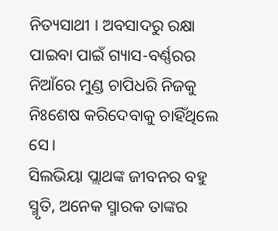ନିତ୍ୟସାଥୀ । ଅବସାଦରୁ ରକ୍ଷା ପାଇବା ପାଇଁ ଗ୍ୟାସ-ବର୍ଣ୍ଣରର ନିଆଁରେ ମୁଣ୍ଡ ଚାପିଧରି ନିଜକୁ ନିଃଶେଷ କରିଦେବାକୁ ଚାହିଁଥିଲେ ସେ।
ସିଲଭିୟା ପ୍ଲାଥଙ୍କ ଜୀବନର ବହୁ ସ୍ମୃତି, ଅନେକ ସ୍ମାରକ ତାଙ୍କର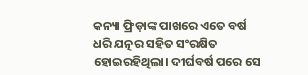କନ୍ୟା ଫ୍ରିଡ଼ାଙ୍କ ପାଖରେ ଏତେ ବର୍ଷ ଧରି ଯତ୍ନର ସହିତ ସଂରକ୍ଷିତ ହୋଇରହିଥିଲା। ଦୀର୍ଘବର୍ଷ ପରେ ସେ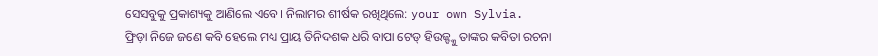ସେସବୁକୁ ପ୍ରକାଶ୍ୟକୁ ଆଣିଲେ ଏବେ। ନିଲାମର ଶୀର୍ଷକ ରଖିଥିଲେ: your own Sylvia.
ଫ୍ରିଡ଼ା ନିଜେ ଜଣେ କବି ହେଲେ ମଧ୍ୟ ପ୍ରାୟ ତିନିଦଶକ ଧରି ବାପା ଟେଡ୍ ହିଉଜ୍ଙ୍କୁ ତାଙ୍କର କବିତା ରଚନା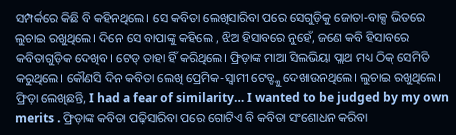ସମ୍ପର୍କରେ କିଛି ବି କହିନଥିଲେ। ସେ କବିତା ଲେଖିସାରିବା ପରେ ସେଗୁଡ଼ିକୁ ଜୋତା-ବାକ୍ସ ଭିତରେ ଲୁଚାଇ ରଖୁଥିଲେ। ଦିନେ ସେ ବାପାଙ୍କୁ କହିଲେ , ଝିଅ ହିସାବରେ ନୁହେଁ, ଜଣେ କବି ହିସାବରେ କବିତାଗୁଡ଼ିକ ଦେଖିବ। ଟେଡ୍ ତାହା ହିଁ କରିଥିଲେ। ଫ୍ରିଡ଼ାଙ୍କ ମାଆ ସିଲଭିୟା ପ୍ଲାଥ ମଧ୍ୟ ଠିକ୍ ସେମିତି କରୁଥିଲେ। କୌଣସି ଦିନ କବିତା ଲେଖି ପ୍ରେମିକ-ସ୍ବାମୀ ଟେଡ୍ଙ୍କୁ ଦେଖାଉନଥିଲେ। ଲୁଚାଇ ରଖୁଥିଲେ।
ଫ୍ରିଡ଼ା ଲେଖିଛନ୍ତି, I had a fear of similarity… I wanted to be judged by my own merits . ଫ୍ରିଡ଼ାଙ୍କ କବିତା ପଢ଼ିସାରିବା ପରେ ଗୋଟିଏ ବି କବିତା ସଂଶୋଧନ କରିବା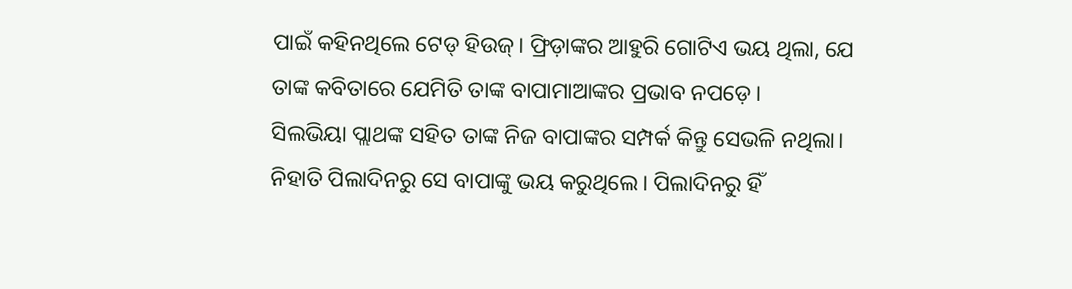ପାଇଁ କହିନଥିଲେ ଟେଡ୍ ହିଉଜ୍। ଫ୍ରିଡ଼ାଙ୍କର ଆହୁରି ଗୋଟିଏ ଭୟ ଥିଲା, ଯେ ତାଙ୍କ କବିତାରେ ଯେମିତି ତାଙ୍କ ବାପାମାଆଙ୍କର ପ୍ରଭାବ ନପଡ଼େ।
ସିଲଭିୟା ପ୍ଲାଥଙ୍କ ସହିତ ତାଙ୍କ ନିଜ ବାପାଙ୍କର ସମ୍ପର୍କ କିନ୍ତୁ ସେଭଳି ନଥିଲା। ନିହାତି ପିଲାଦିନରୁ ସେ ବାପାଙ୍କୁ ଭୟ କରୁଥିଲେ। ପିଲାଦିନରୁ ହିଁ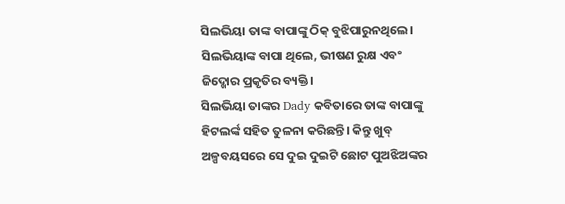ସିଲଭିୟା ତାଙ୍କ ବାପାଙ୍କୁ ଠିକ୍ ବୁଝିପାରୁନଥିଲେ। ସିଲଭିୟାଙ୍କ ବାପା ଥିଲେ, ଭୀଷଣ ରୁକ୍ଷ ଏବଂ ଜିଦ୍ଖୋର ପ୍ରକୃତିର ବ୍ୟକ୍ତି।
ସିଲଭିୟା ତାଙ୍କର Dady କବିତାରେ ତାଙ୍କ ବାପାଙ୍କୁ ହିଟଲର୍ଙ୍କ ସହିତ ତୁଳନା କରିଛନ୍ତି। କିନ୍ତୁ ଖୁବ୍ ଅଳ୍ପବୟସରେ ସେ ଦୁଇ ଦୁଇଟି ଛୋଟ ପୁଅଝିଅଙ୍କର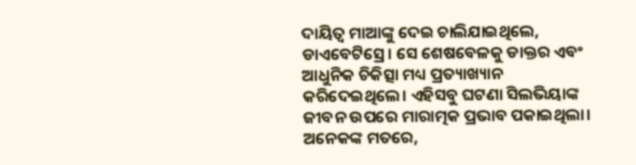ଦାୟିତ୍ଵ ମାଆଙ୍କୁ ଦେଇ ଚାଲିଯାଇଥିଲେ, ଡାଏବେଟିସ୍ରେ। ସେ ଶେଷବେଳକୁ ଡାକ୍ତର ଏବଂ ଆଧୁନିକ ଚିକିତ୍ସା ମଧ୍ୟ ପ୍ରତ୍ୟାଖ୍ୟାନ କରିଦେଇଥିଲେ। ଏହିସବୁ ଘଟଣା ସିଲଭିୟାଙ୍କ ଜୀବନ ଉପରେ ମାରାତ୍ମକ ପ୍ରଭାବ ପକାଇଥିଲା। ଅନେକଙ୍କ ମତରେ,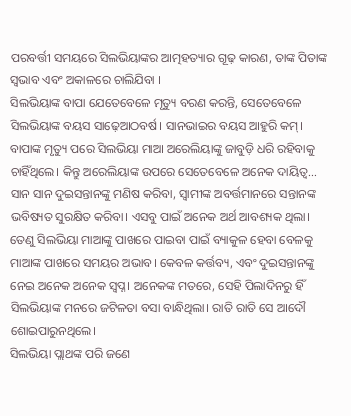ପରବର୍ତ୍ତୀ ସମୟରେ ସିଲଭିୟାଙ୍କର ଆତ୍ମହତ୍ୟାର ଗୂଢ଼ କାରଣ, ତାଙ୍କ ପିତାଙ୍କ ସ୍ବଭାବ ଏବଂ ଅକାଳରେ ଚାଲିଯିବା ।
ସିଲଭିୟାଙ୍କ ବାପା ଯେତେବେଳେ ମୃତ୍ୟୁ ବରଣ କରନ୍ତି, ସେତେବେଳେ ସିଲଭିୟାଙ୍କ ବୟସ ସାଢ଼େଆଠବର୍ଷ। ସାନଭାଇର ବୟସ ଆହୁରି କମ୍। ବାପାଙ୍କ ମୃତ୍ୟୁ ପରେ ସିଲଭିୟା ମାଆ ଅରେଲିୟାଙ୍କୁ ଜାବୁଡ଼ି ଧରି ରହିବାକୁ ଚାହିଁଥିଲେ। କିନ୍ତୁ ଅରେଲିୟାଙ୍କ ଉପରେ ସେତେବେଳେ ଅନେକ ଦାୟିତ୍ଵ… ସାନ ସାନ ଦୁଇସନ୍ତାନଙ୍କୁ ମଣିଷ କରିବା, ସ୍ବାମୀଙ୍କ ଅବର୍ତ୍ତମାନରେ ସନ୍ତାନଙ୍କ ଭବିଷ୍ୟତ ସୁରକ୍ଷିତ କରିବା। ଏସବୁ ପାଇଁ ଅନେକ ଅର୍ଥ ଆବଶ୍ୟକ ଥିଲା। ତେଣୁ ସିଲଭିୟା ମାଆଙ୍କୁ ପାଖରେ ପାଇବା ପାଇଁ ବ୍ୟାକୁଳ ହେବା ବେଳକୁ ମାଆଙ୍କ ପାଖରେ ସମୟର ଅଭାବ। କେବଳ କର୍ତ୍ତବ୍ୟ, ଏବଂ ଦୁଇସନ୍ତାନଙ୍କୁ ନେଇ ଅନେକ ଅନେକ ସ୍ବପ୍ନ। ଅନେକଙ୍କ ମତରେ, ସେହି ପିଲାଦିନରୁ ହିଁ ସିଲଭିୟାଙ୍କ ମନରେ ଜଟିଳତା ବସା ବାନ୍ଧିଥିଲା। ରାତି ରାତି ସେ ଆଦୌ ଶୋଇପାରୁନଥିଲେ।
ସିଲଭିୟା ପ୍ଲାଥଙ୍କ ପରି ଜଣେ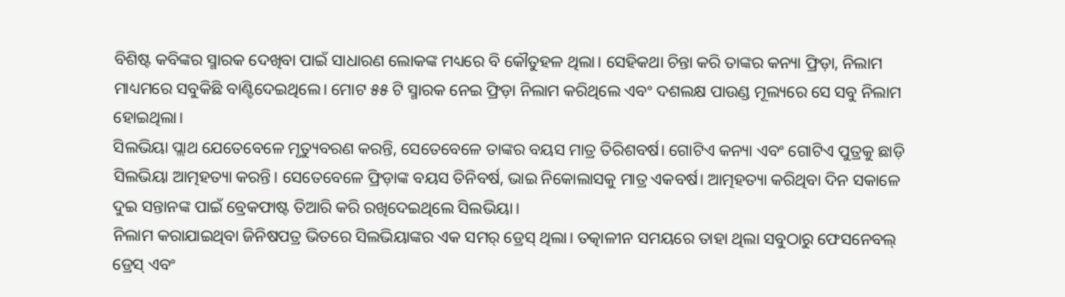ବିଶିଷ୍ଟ କବିଙ୍କର ସ୍ମାରକ ଦେଖିବା ପାଇଁ ସାଧାରଣ ଲୋକଙ୍କ ମଧ୍ୟରେ ବି କୌତୁହଳ ଥିଲା। ସେହିକଥା ଚିନ୍ତା କରି ତାଙ୍କର କନ୍ୟା ଫ୍ରିଡ଼ା, ନିଲାମ ମାଧ୍ୟମରେ ସବୁକିଛି ବାଣ୍ଟିଦେଇଥିଲେ। ମୋଟ ୫୫ ଟି ସ୍ମାରକ ନେଇ ଫ୍ରିଡ଼ା ନିଲାମ କରିଥିଲେ ଏବଂ ଦଶଲକ୍ଷ ପାଉଣ୍ଡ ମୂଲ୍ୟରେ ସେ ସବୁ ନିଲାମ ହୋଇଥିଲା।
ସିଲଭିୟା ପ୍ଲାଥ ଯେତେବେଳେ ମୃତ୍ୟୁବରଣ କରନ୍ତି, ସେତେବେଳେ ତାଙ୍କର ବୟସ ମାତ୍ର ତିରିଶବର୍ଷ। ଗୋଟିଏ କନ୍ୟା ଏବଂ ଗୋଟିଏ ପୁତ୍ରକୁ ଛାଡ଼ି ସିଲଭିୟା ଆତ୍ମହତ୍ୟା କରନ୍ତି। ସେତେବେଳେ ଫ୍ରିଡ଼ାଙ୍କ ବୟସ ତିନିବର୍ଷ, ଭାଇ ନିକୋଲାସକୁ ମାତ୍ର ଏକବର୍ଷ। ଆତ୍ମହତ୍ୟା କରିଥିବା ଦିନ ସକାଳେ ଦୁଇ ସନ୍ତାନଙ୍କ ପାଇଁ ବ୍ରେକଫାଷ୍ଟ ତିଆରି କରି ରଖିଦେଇଥିଲେ ସିଲଭିୟା।
ନିଲାମ କରାଯାଇଥିବା ଜିନିଷପତ୍ର ଭିତରେ ସିଲଭିୟାଙ୍କର ଏକ ସମର୍ ଡ୍ରେସ୍ ଥିଲା। ତତ୍କାଳୀନ ସମୟରେ ତାହା ଥିଲା ସବୁଠାରୁ ଫେସନେବଲ୍ ଡ୍ରେସ୍ ଏବଂ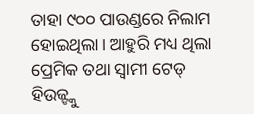ତାହା ୯୦୦ ପାଉଣ୍ଡରେ ନିଲାମ ହୋଇଥିଲା। ଆହୁରି ମଧ୍ୟ ଥିଲା ପ୍ରେମିକ ତଥା ସ୍ୱାମୀ ଟେଡ୍ ହିଉଜ୍ଙ୍କୁ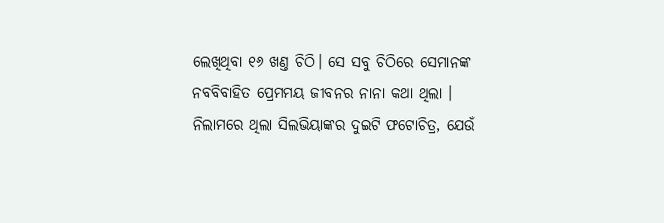ଲେଖିଥିବା ୧୬ ଖଣ୍ତ ଚିଠି। ସେ ସବୁ ଚିଠିରେ ସେମାନଙ୍କ ନବବିବାହିତ ପ୍ରେମମୟ ଜୀବନର ନାନା କଥା ଥିଲା ।
ନିଲାମରେ ଥିଲା ସିଲଭିୟାଙ୍କର ଦୁଇଟି ଫଟୋଚିତ୍ର, ଯେଉଁ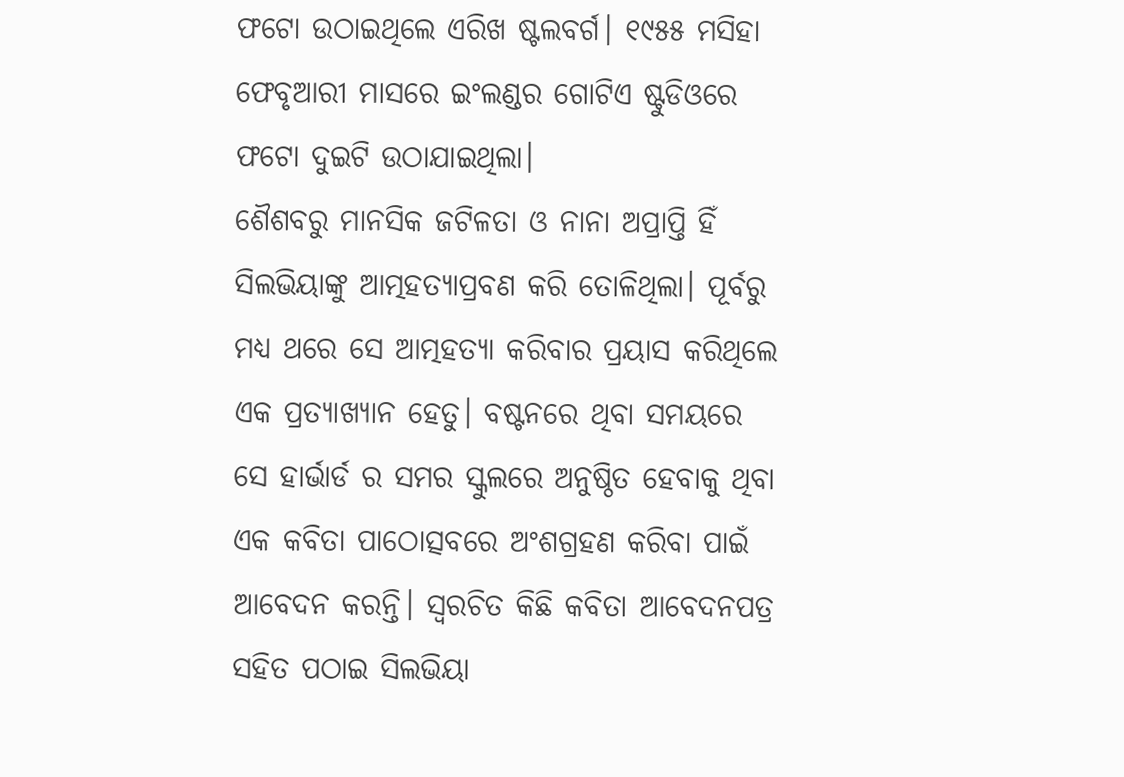ଫଟୋ ଉଠାଇଥିଲେ ଏରିଖ ଷ୍ଟଲବର୍ଗ। ୧୯୫୫ ମସିହା ଫେବୃଆରୀ ମାସରେ ଇଂଲଣ୍ଡର ଗୋଟିଏ ଷ୍ଟୁଡିଓରେ ଫଟୋ ଦୁଇଟି ଉଠାଯାଇଥିଲା।
ଶୈଶବରୁ ମାନସିକ ଜଟିଳତା ଓ ନାନା ଅପ୍ରାପ୍ତି ହିଁ ସିଲଭିୟାଙ୍କୁ ଆତ୍ମହତ୍ୟାପ୍ରବଣ କରି ତୋଳିଥିଲା। ପୂର୍ବରୁ ମଧ୍ୟ ଥରେ ସେ ଆତ୍ମହତ୍ୟା କରିବାର ପ୍ରୟାସ କରିଥିଲେ ଏକ ପ୍ରତ୍ୟାଖ୍ୟାନ ହେତୁ। ବଷ୍ଟନରେ ଥିବା ସମୟରେ ସେ ହାର୍ଭାର୍ଡ ର ସମର ସ୍କୁଲରେ ଅନୁଷ୍ଠିତ ହେବାକୁ ଥିବା ଏକ କବିତା ପାଠୋତ୍ସବରେ ଅଂଶଗ୍ରହଣ କରିବା ପାଇଁ ଆବେଦନ କରନ୍ତି। ସ୍ବରଚିତ କିଛି କବିତା ଆବେଦନପତ୍ର ସହିତ ପଠାଇ ସିଲଭିୟା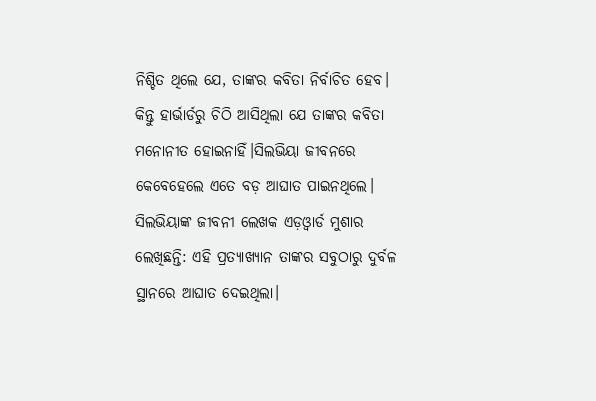ନିଶ୍ଚିତ ଥିଲେ ଯେ, ତାଙ୍କର କବିତା ନିର୍ବାଚିତ ହେବ। କିନ୍ତୁ ହାର୍ଭାର୍ଡରୁ ଚିଠି ଆସିଥିଲା ଯେ ତାଙ୍କର କବିତା ମନୋନୀତ ହୋଇନାହିଁ।ସିଲଭିୟା ଜୀବନରେ କେବେହେଲେ ଏତେ ବଡ଼ ଆଘାତ ପାଇନଥିଲେ। ସିଲଭିୟାଙ୍କ ଜୀବନୀ ଲେଖକ ଏଡ଼ଓ୍ବାର୍ଡ ମୁଶାର ଲେଖିଛନ୍ତି: ଏହି ପ୍ରତ୍ୟାଖ୍ୟାନ ତାଙ୍କର ସବୁଠାରୁ ଦୁର୍ବଳ ସ୍ଥାନରେ ଆଘାତ ଦେଇଥିଲା।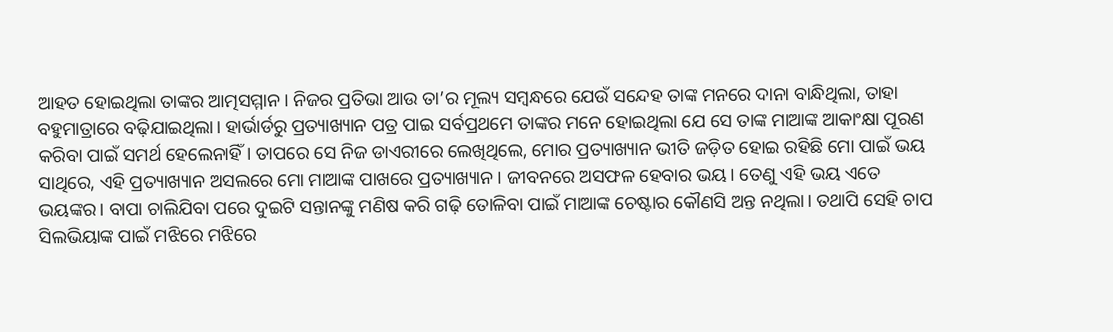ଆହତ ହୋଇଥିଲା ତାଙ୍କର ଆତ୍ମସମ୍ମାନ। ନିଜର ପ୍ରତିଭା ଆଉ ତା’ର ମୂଲ୍ୟ ସମ୍ବନ୍ଧରେ ଯେଉଁ ସନ୍ଦେହ ତାଙ୍କ ମନରେ ଦାନା ବାନ୍ଧିଥିଲା, ତାହା ବହୁମାତ୍ରାରେ ବଢ଼ିଯାଇଥିଲା। ହାର୍ଭାର୍ଡରୁ ପ୍ରତ୍ୟାଖ୍ୟାନ ପତ୍ର ପାଇ ସର୍ବପ୍ରଥମେ ତାଙ୍କର ମନେ ହୋଇଥିଲା ଯେ ସେ ତାଙ୍କ ମାଆଙ୍କ ଆକାଂକ୍ଷା ପୂରଣ କରିବା ପାଇଁ ସମର୍ଥ ହେଲେନାହିଁ। ତାପରେ ସେ ନିଜ ଡାଏରୀରେ ଲେଖିଥିଲେ, ମୋର ପ୍ରତ୍ୟାଖ୍ୟାନ ଭୀତି ଜଡ଼ିତ ହୋଇ ରହିଛି ମୋ ପାଇଁ ଭୟ ସାଥିରେ, ଏହି ପ୍ରତ୍ୟାଖ୍ୟାନ ଅସଲରେ ମୋ ମାଆଙ୍କ ପାଖରେ ପ୍ରତ୍ୟାଖ୍ୟାନ। ଜୀବନରେ ଅସଫଳ ହେବାର ଭୟ। ତେଣୁ ଏହି ଭୟ ଏତେ ଭୟଙ୍କର। ବାପା ଚାଲିଯିବା ପରେ ଦୁଇଟି ସନ୍ତାନଙ୍କୁ ମଣିଷ କରି ଗଢ଼ି ତୋଳିବା ପାଇଁ ମାଆଙ୍କ ଚେଷ୍ଟାର କୌଣସି ଅନ୍ତ ନଥିଲା। ତଥାପି ସେହି ଚାପ ସିଲଭିୟାଙ୍କ ପାଇଁ ମଝିରେ ମଝିରେ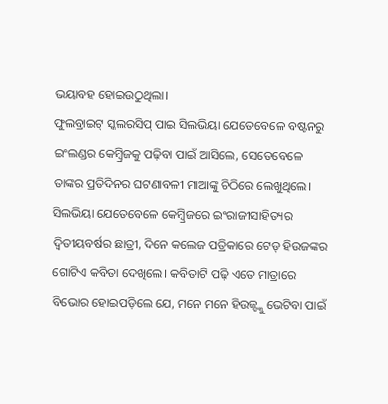ଭୟାବହ ହୋଇଉଠୁଥିଲା।
ଫୁଲବ୍ରାଇଟ୍ ସ୍କଲରସିପ୍ ପାଇ ସିଲଭିୟା ଯେତେବେଳେ ବଷ୍ଟନରୁ ଇଂଲଣ୍ଡର କେମ୍ବ୍ରିଜକୁ ପଢ଼ିବା ପାଇଁ ଆସିଲେ, ସେତେବେଳେ ତାଙ୍କର ପ୍ରତିଦିନର ଘଟଣାବଳୀ ମାଆଙ୍କୁ ଚିଠିରେ ଲେଖୁଥିଲେ। ସିଲଭିୟା ଯେତେବେଳେ କେମ୍ବ୍ରିଜରେ ଇଂରାଜୀସାହିତ୍ୟର ଦ୍ବିତୀୟବର୍ଷର ଛାତ୍ରୀ, ଦିନେ କଲେଜ ପତ୍ରିକାରେ ଟେଡ୍ ହିଉଜଙ୍କର ଗୋଟିଏ କବିତା ଦେଖିଲେ। କବିତାଟି ପଢ଼ି ଏତେ ମାତ୍ରାରେ ବିଭୋର ହୋଇପଡ଼ିଲେ ଯେ, ମନେ ମନେ ହିଉଜ୍ଙ୍କୁ ଭେଟିବା ପାଇଁ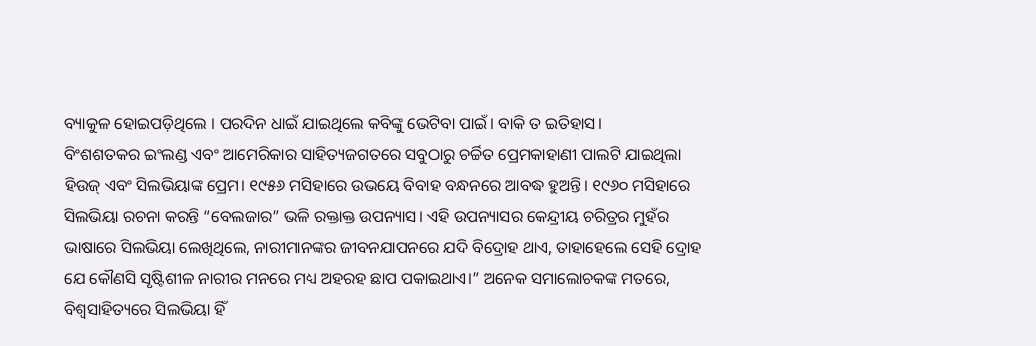ବ୍ୟାକୁଳ ହୋଇପଡ଼ିଥିଲେ । ପରଦିନ ଧାଇଁ ଯାଇଥିଲେ କବିଙ୍କୁ ଭେଟିବା ପାଇଁ। ବାକି ତ ଇତିହାସ।
ବିଂଶଶତକର ଇଂଲଣ୍ଡ ଏବଂ ଆମେରିକାର ସାହିତ୍ୟଜଗତରେ ସବୁଠାରୁ ଚର୍ଚ୍ଚିତ ପ୍ରେମକାହାଣୀ ପାଲଟି ଯାଇଥିଲା ହିଉଜ୍ ଏବଂ ସିଲଭିୟାଙ୍କ ପ୍ରେମ। ୧୯୫୬ ମସିହାରେ ଉଭୟେ ବିବାହ ବନ୍ଧନରେ ଆବଦ୍ଧ ହୁଅନ୍ତି। ୧୯୬୦ ମସିହାରେ ସିଲଭିୟା ରଚନା କରନ୍ତି “ବେଲଜାର” ଭଳି ରକ୍ତାକ୍ତ ଉପନ୍ୟାସ। ଏହି ଉପନ୍ୟାସର କେନ୍ଦ୍ରୀୟ ଚରିତ୍ରର ମୁହଁର ଭାଷାରେ ସିଲଭିୟା ଲେଖିଥିଲେ, ନାରୀମାନଙ୍କର ଜୀବନଯାପନରେ ଯଦି ବିଦ୍ରୋହ ଥାଏ, ତାହାହେଲେ ସେହି ଦ୍ରୋହ ଯେ କୌଣସି ସୃଷ୍ଟିଶୀଳ ନାରୀର ମନରେ ମଧ୍ୟ ଅହରହ ଛାପ ପକାଇଥାଏ।” ଅନେକ ସମାଲୋଚକଙ୍କ ମତରେ, ବିଶ୍ବସାହିତ୍ୟରେ ସିଲଭିୟା ହିଁ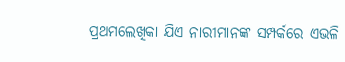ପ୍ରଥମଲେଖିକା ଯିଏ ନାରୀମାନଙ୍କ ସମ୍ପର୍କରେ ଏଭଳି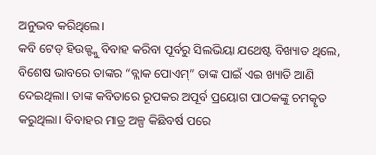ଅନୁଭବ କରିଥିଲେ।
କବି ଟେଡ୍ ହିଉଜ୍ଙ୍କୁ ବିବାହ କରିବା ପୂର୍ବରୁ ସିଲଭିୟା ଯଥେଷ୍ଟ ବିଖ୍ୟାତ ଥିଲେ, ବିଶେଷ ଭାବରେ ତାଙ୍କର “ବ୍ଲାକ ପୋଏମ୍” ତାଙ୍କ ପାଇଁ ଏଇ ଖ୍ୟାତି ଆଣି ଦେଇଥିଲା। ତାଙ୍କ କବିତାରେ ରୂପକର ଅପୂର୍ବ ପ୍ରୟୋଗ ପାଠକଙ୍କୁ ଚମତ୍କୃତ କରୁଥିଲା। ବିବାହର ମାତ୍ର ଅଳ୍ପ କିଛିବର୍ଷ ପରେ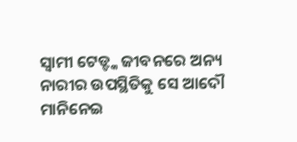ସ୍ବାମୀ ଟେଡ୍ଙ୍କ ଜୀବନରେ ଅନ୍ୟ ନାରୀର ଉପସ୍ଥିତିକୁ ସେ ଆଦୌ ମାନିନେଇ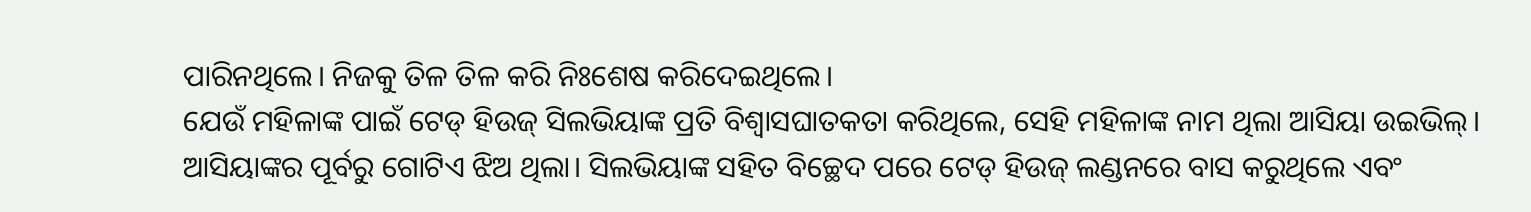ପାରିନଥିଲେ। ନିଜକୁ ତିଳ ତିଳ କରି ନିଃଶେଷ କରିଦେଇଥିଲେ।
ଯେଉଁ ମହିଳାଙ୍କ ପାଇଁ ଟେଡ୍ ହିଉଜ୍ ସିଲଭିୟାଙ୍କ ପ୍ରତି ବିଶ୍ଵାସଘାତକତା କରିଥିଲେ, ସେହି ମହିଳାଙ୍କ ନାମ ଥିଲା ଆସିୟା ଉଇଭିଲ୍। ଆସିୟାଙ୍କର ପୂର୍ବରୁ ଗୋଟିଏ ଝିଅ ଥିଲା। ସିଲଭିୟାଙ୍କ ସହିତ ବିଚ୍ଛେଦ ପରେ ଟେଡ୍ ହିଉଜ୍ ଲଣ୍ଡନରେ ବାସ କରୁଥିଲେ ଏବଂ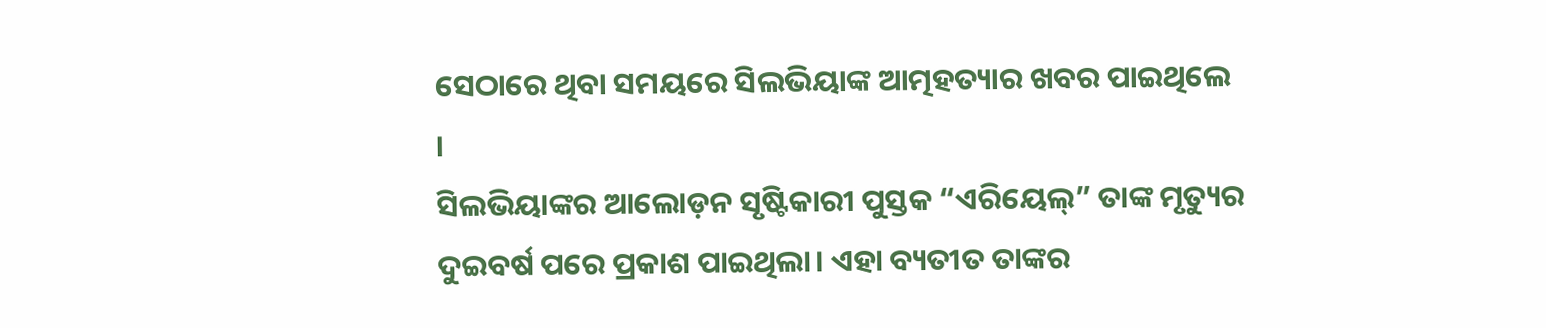ସେଠାରେ ଥିବା ସମୟରେ ସିଲଭିୟାଙ୍କ ଆତ୍ମହତ୍ୟାର ଖବର ପାଇଥିଲେ ।
ସିଲଭିୟାଙ୍କର ଆଲୋଡ଼ନ ସୃଷ୍ଟିକାରୀ ପୁସ୍ତକ “ଏରିୟେଲ୍” ତାଙ୍କ ମୃତ୍ୟୁର ଦୁଇବର୍ଷ ପରେ ପ୍ରକାଶ ପାଇଥିଲା। ଏହା ବ୍ୟତୀତ ତାଙ୍କର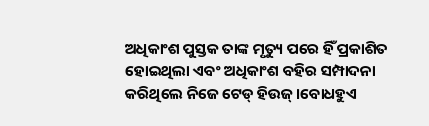ଅଧିକାଂଶ ପୁସ୍ତକ ତାଙ୍କ ମୃତ୍ୟୁ ପରେ ହିଁ ପ୍ରକାଶିତ ହୋଇଥିଲା ଏବଂ ଅଧିକାଂଶ ବହିର ସମ୍ପାଦନା କରିଥିଲେ ନିଜେ ଟେଡ୍ ହିଉଜ୍।ବୋଧହୁଏ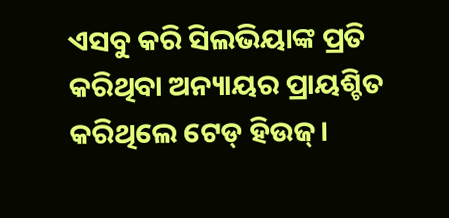ଏସବୁ କରି ସିଲଭିୟାଙ୍କ ପ୍ରତି କରିଥିବା ଅନ୍ୟାୟର ପ୍ରାୟଶ୍ଚିତ କରିଥିଲେ ଟେଡ୍ ହିଉଜ୍।